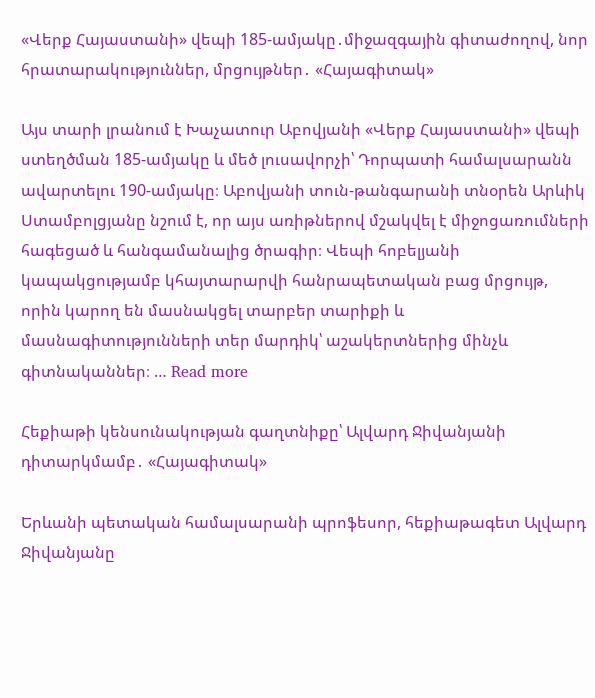«Վերք Հայաստանի» վեպի 185-ամյակը․միջազգային գիտաժողով, նոր հրատարակություններ, մրցույթներ․ «Հայագիտակ»

Այս տարի լրանում է Խաչատուր Աբովյանի «Վերք Հայաստանի» վեպի ստեղծման 185-ամյակը և մեծ լուսավորչի՝ Դորպատի համալսարանն ավարտելու 190-ամյակը։ Աբովյանի տուն-թանգարանի տնօրեն Արևիկ Ստամբոլցյանը նշում է, որ այս առիթներով մշակվել է միջոցառումների հագեցած և հանգամանալից ծրագիր։ Վեպի հոբելյանի կապակցությամբ կհայտարարվի հանրապետական բաց մրցույթ, որին կարող են մասնակցել տարբեր տարիքի և մասնագիտությունների տեր մարդիկ՝ աշակերտներից մինչև գիտնականներ։ … Read more

Հեքիաթի կենսունակության գաղտնիքը՝ Ալվարդ Ջիվանյանի դիտարկմամբ․ «Հայագիտակ»

Երևանի պետական համալսարանի պրոֆեսոր, հեքիաթագետ Ալվարդ Ջիվանյանը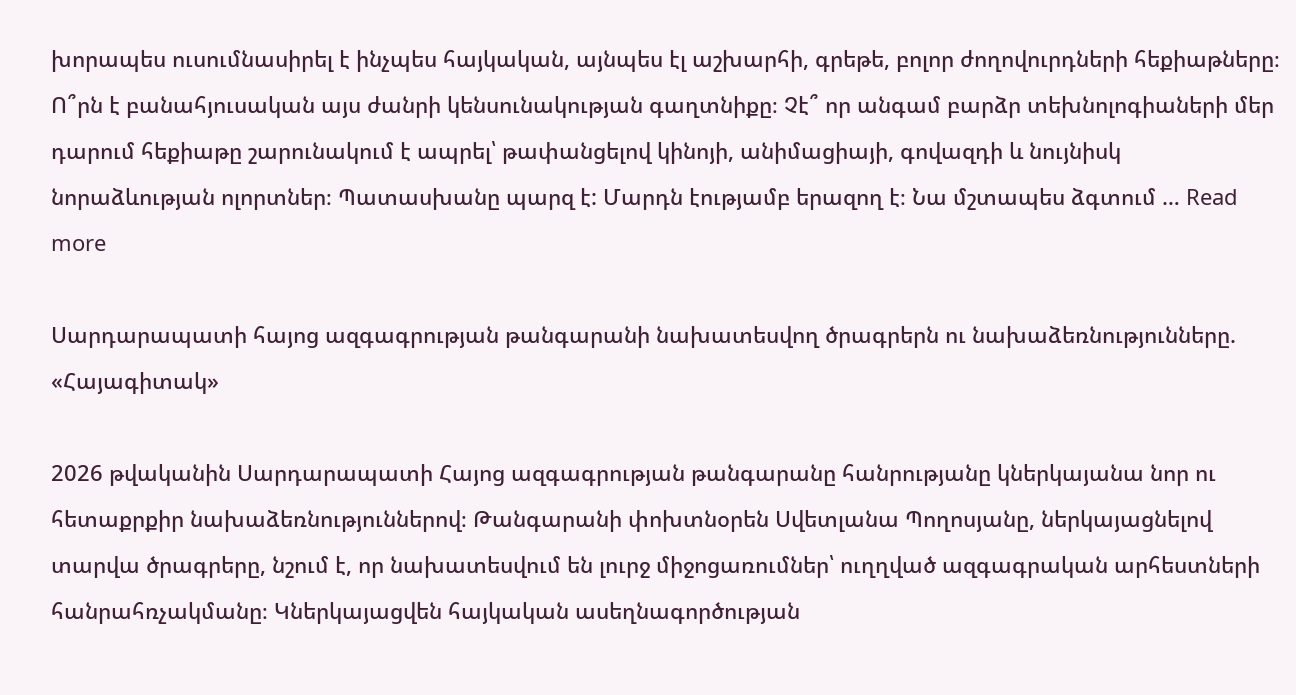խորապես ուսումնասիրել է ինչպես հայկական, այնպես էլ աշխարհի, գրեթե, բոլոր ժողովուրդների հեքիաթները։ Ո՞րն է բանահյուսական այս ժանրի կենսունակության գաղտնիքը։ Չէ՞ որ անգամ բարձր տեխնոլոգիաների մեր դարում հեքիաթը շարունակում է ապրել՝ թափանցելով կինոյի, անիմացիայի, գովազդի և նույնիսկ նորաձևության ոլորտներ։ Պատասխանը պարզ է: Մարդն էությամբ երազող է։ Նա մշտապես ձգտում … Read more

Սարդարապատի հայոց ազգագրության թանգարանի նախատեսվող ծրագրերն ու նախաձեռնությունները. «Հայագիտակ»

2026 թվականին Սարդարապատի Հայոց ազգագրության թանգարանը հանրությանը կներկայանա նոր ու հետաքրքիր նախաձեռնություններով։ Թանգարանի փոխտնօրեն Սվետլանա Պողոսյանը, ներկայացնելով տարվա ծրագրերը, նշում է, որ նախատեսվում են լուրջ միջոցառումներ՝ ուղղված ազգագրական արհեստների հանրահռչակմանը։ Կներկայացվեն հայկական ասեղնագործության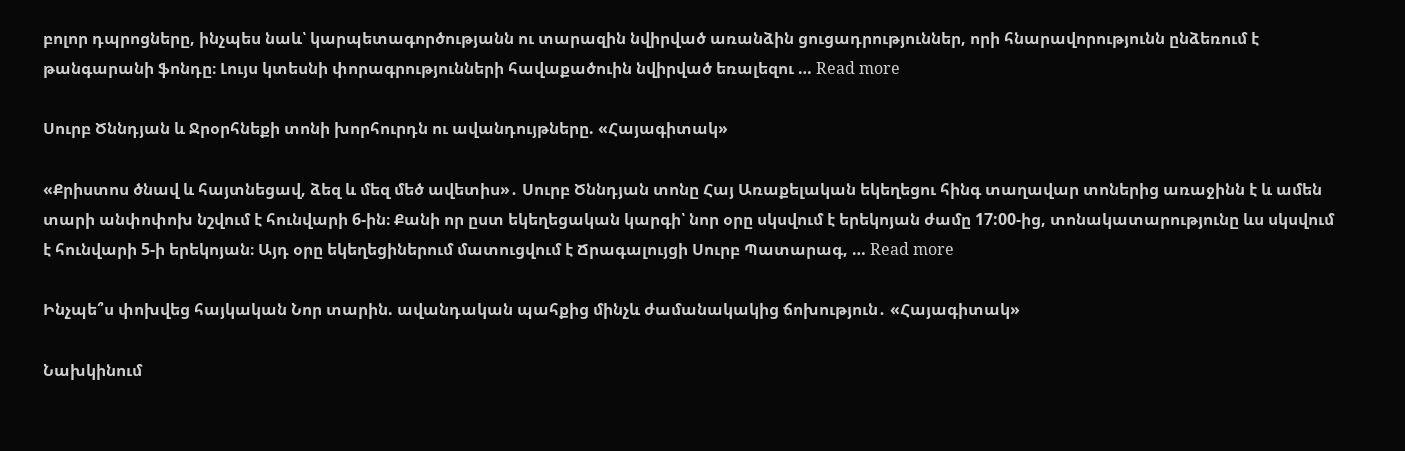բոլոր դպրոցները, ինչպես նաև՝ կարպետագործությանն ու տարազին նվիրված առանձին ցուցադրություններ, որի հնարավորությունն ընձեռում է թանգարանի ֆոնդը։ Լույս կտեսնի փորագրությունների հավաքածուին նվիրված եռալեզու … Read more

Սուրբ Ծննդյան և Ջրօրհնեքի տոնի խորհուրդն ու ավանդույթները. «Հայագիտակ»

«Քրիստոս ծնավ և հայտնեցավ, ձեզ և մեզ մեծ ավետիս»․ Սուրբ Ծննդյան տոնը Հայ Առաքելական եկեղեցու հինգ տաղավար տոներից առաջինն է և ամեն տարի անփոփոխ նշվում է հունվարի 6-ին։ Քանի որ ըստ եկեղեցական կարգի՝ նոր օրը սկսվում է երեկոյան ժամը 17:00-ից, տոնակատարությունը ևս սկսվում է հունվարի 5-ի երեկոյան։ Այդ օրը եկեղեցիներում մատուցվում է Ճրագալույցի Սուրբ Պատարագ, … Read more

Ինչպե՞ս փոխվեց հայկական Նոր տարին. ավանդական պահքից մինչև ժամանակակից ճոխություն․ «Հայագիտակ»

Նախկինում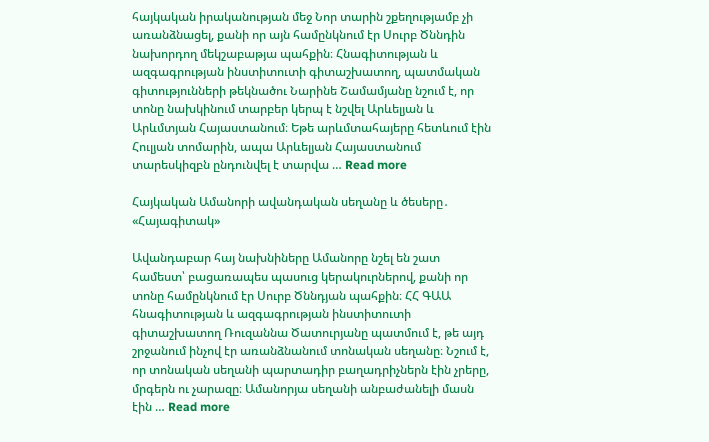հայկական իրականության մեջ Նոր տարին շքեղությամբ չի առանձնացել, քանի որ այն համընկնում էր Սուրբ Ծննդին նախորդող մեկշաբաթյա պահքին։ Հնագիտության և ազգագրության ինստիտուտի գիտաշխատող, պատմական գիտությունների թեկնածու Նարինե Շամամյանը նշում է, որ տոնը նախկինում տարբեր կերպ է նշվել Արևելյան և Արևմտյան Հայաստանում։ Եթե արևմտահայերը հետևում էին Հուլյան տոմարին, ապա Արևելյան Հայաստանում տարեսկիզբն ընդունվել է տարվա … Read more

Հայկական Ամանորի ավանդական սեղանը և ծեսերը․ «Հայագիտակ»

Ավանդաբար հայ նախնիները Ամանորը նշել են շատ համեստ՝ բացառապես պասուց կերակուրներով, քանի որ տոնը համընկնում էր Սուրբ Ծննդյան պահքին։ ՀՀ ԳԱԱ հնագիտության և ազգագրության ինստիտուտի գիտաշխատող Ռուզաննա Ծատուրյանը պատմում է, թե այդ շրջանում ինչով էր առանձնանում տոնական սեղանը։ Նշում է, որ տոնական սեղանի պարտադիր բաղադրիչներն էին չրերը, մրգերն ու չարազը։ Ամանորյա սեղանի անբաժանելի մասն էին … Read more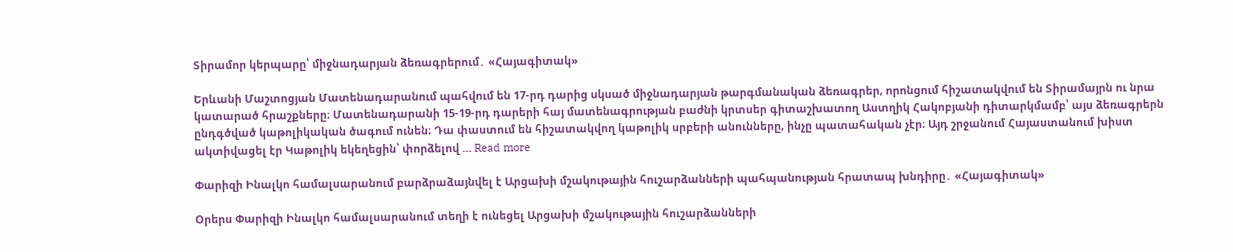Տիրամոր կերպարը՝ միջնադարյան ձեռագրերում․ «Հայագիտակ»

Երևանի Մաշտոցյան Մատենադարանում պահվում են 17-րդ դարից սկսած միջնադարյան թարգմանական ձեռագրեր, որոնցում հիշատակվում են Տիրամայրն ու նրա կատարած հրաշքները։ Մատենադարանի 15-19-րդ դարերի հայ մատենագրության բաժնի կրտսեր գիտաշխատող Աստղիկ Հակոբյանի դիտարկմամբ՝ այս ձեռագրերն ընդգծված կաթոլիկական ծագում ունեն։ Դա փաստում են հիշատակվող կաթոլիկ սրբերի անունները, ինչը պատահական չէր։ Այդ շրջանում Հայաստանում խիստ ակտիվացել էր Կաթոլիկ եկեղեցին՝ փորձելով … Read more

Փարիզի Ինալկո համալսարանում բարձրաձայնվել է Արցախի մշակութային հուշարձանների պահպանության հրատապ խնդիրը․ «Հայագիտակ»

Օրերս Փարիզի Ինալկո համալսարանում տեղի է ունեցել Արցախի մշակութային հուշարձանների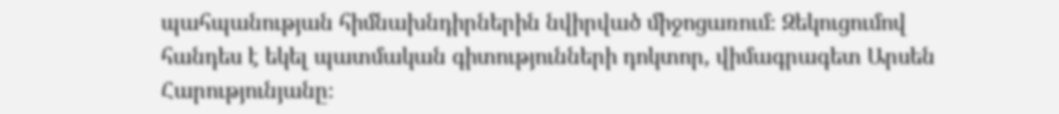պահպանության հիմնախնդիրներին նվիրված միջոցառում։ Զեկուցումով հանդես է եկել պատմական գիտությունների դոկտոր, վիմագրագետ Արսեն Հարությունյանը։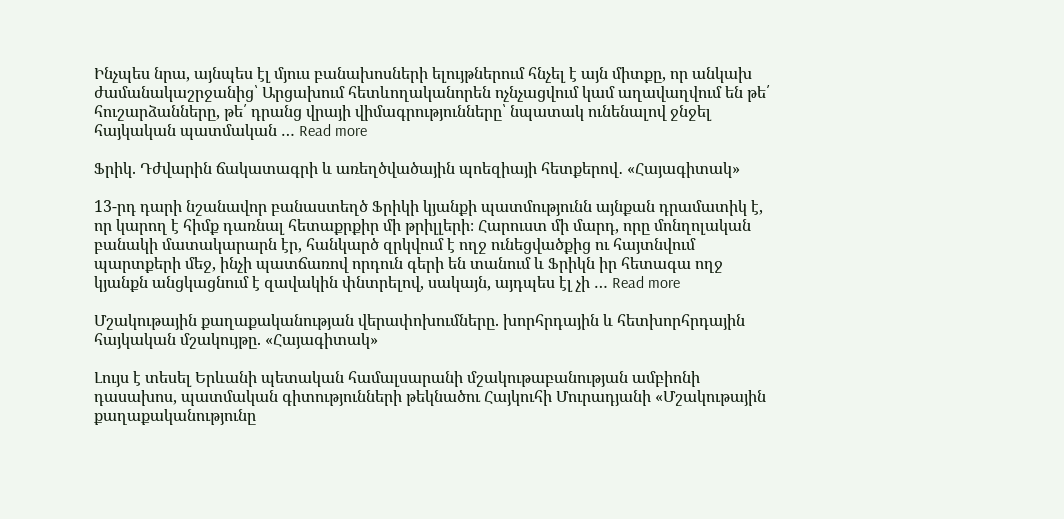Ինչպես նրա, այնպես էլ մյուս բանախոսների ելույթներում հնչել է այն միտքը, որ անկախ ժամանակաշրջանից՝ Արցախում հետևողականորեն ոչնչացվում կամ աղավաղվում են թե՛ հուշարձանները, թե՛ դրանց վրայի վիմագրությունները՝ նպատակ ունենալով ջնջել հայկական պատմական … Read more

Ֆրիկ. Դժվարին ճակատագրի և առեղծվածային պոեզիայի հետքերով․ «Հայագիտակ»

13-րդ դարի նշանավոր բանաստեղծ Ֆրիկի կյանքի պատմությունն այնքան դրամատիկ է, որ կարող է հիմք դառնալ հետաքրքիր մի թրիլլերի։ Հարուստ մի մարդ, որը մոնղոլական բանակի մատակարարն էր, հանկարծ զրկվում է ողջ ունեցվածքից ու հայտնվում պարտքերի մեջ, ինչի պատճառով որդուն գերի են տանում և Ֆրիկն իր հետագա ողջ կյանքն անցկացնում է զավակին փնտրելով, սակայն, այդպես էլ չի … Read more

Մշակութային քաղաքականության վերափոխումները. խորհրդային և հետխորհրդային հայկական մշակույթը. «Հայագիտակ»

Լույս է տեսել Երևանի պետական համալսարանի մշակութաբանության ամբիոնի դասախոս, պատմական գիտությունների թեկնածու Հայկուհի Մուրադյանի «Մշակութային քաղաքականությունը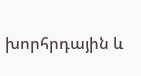խորհրդային և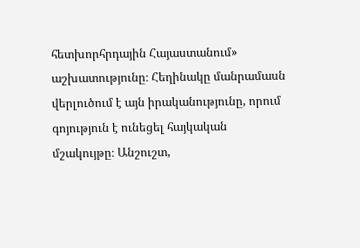հետխորհրդային Հայաստանում» աշխատությունը։ Հեղինակը մանրամասն վերլուծում է այն իրականությունը, որում գոյություն է ունեցել հայկական մշակույթը։ Անշուշտ,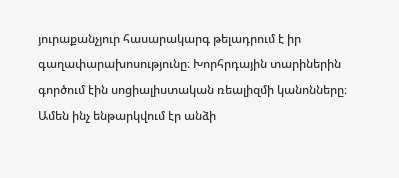յուրաքանչյուր հասարակարգ թելադրում է իր գաղափարախոսությունը։ Խորհրդային տարիներին գործում էին սոցիալիստական ռեալիզմի կանոնները։ Ամեն ինչ ենթարկվում էր անձի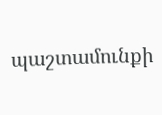պաշտամունքի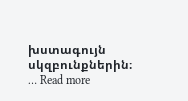խստագույն սկզբունքներին։ … Read more